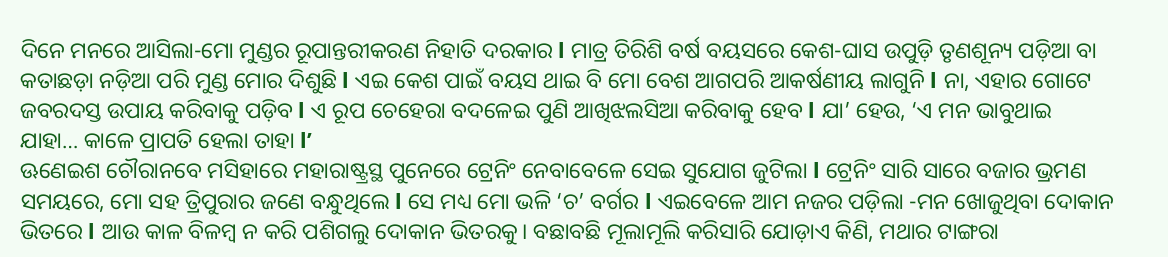ଦିନେ ମନରେ ଆସିଲା-ମୋ ମୁଣ୍ଡର ରୂପାନ୍ତରୀକରଣ ନିହାତି ଦରକାର l ମାତ୍ର ତିରିଶି ବର୍ଷ ବୟସରେ କେଶ-ଘାସ ଉପୁଡ଼ି ତୃଣଶୂନ୍ୟ ପଡ଼ିଆ ବା କତାଛଡ଼ା ନଡ଼ିଆ ପରି ମୁଣ୍ଡ ମୋର ଦିଶୁଛି l ଏଇ କେଶ ପାଇଁ ବୟସ ଥାଇ ବି ମୋ ବେଶ ଆଗପରି ଆକର୍ଷଣୀୟ ଲାଗୁନି l ନା, ଏହାର ଗୋଟେ ଜବରଦସ୍ତ ଉପାୟ କରିବାକୁ ପଡ଼ିବ l ଏ ରୂପ ଚେହେରା ବଦଳେଇ ପୁଣି ଆଖିଝଲସିଆ କରିବାକୁ ହେବ l ଯା’ ହେଉ, ‘ଏ ମନ ଭାବୁଥାଇ ଯାହା… କାଳେ ପ୍ରାପତି ହେଲା ତାହା l’
ଊଣେଇଶ ଚୌରାନବେ ମସିହାରେ ମହାରାଷ୍ଟ୍ରସ୍ଥ ପୁନେରେ ଟ୍ରେନିଂ ନେବାବେଳେ ସେଇ ସୁଯୋଗ ଜୁଟିଲା l ଟ୍ରେନିଂ ସାରି ସାରେ ବଜାର ଭ୍ରମଣ ସମୟରେ, ମୋ ସହ ତ୍ରିପୁରାର ଜଣେ ବନ୍ଧୁଥିଲେ l ସେ ମଧ୍ୟ ମୋ ଭଳି ‘ଚ’ ବର୍ଗର l ଏଇବେଳେ ଆମ ନଜର ପଡ଼ିଲା -ମନ ଖୋଜୁଥିବା ଦୋକାନ ଭିତରେ l ଆଉ କାଳ ବିଳମ୍ବ ନ କରି ପଶିଗଲୁ ଦୋକାନ ଭିତରକୁ। ବଛାବଛି ମୂଲାମୂଲି କରିସାରି ଯୋଡ଼ାଏ କିଣି, ମଥାର ଟାଙ୍ଗରା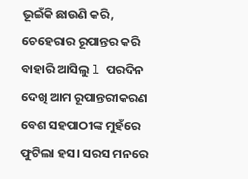ଭୂଇଁକି ଛାଉଣି କରି, ଚେହେରାର ରୂପାନ୍ତର କରି ବାହାରି ଆସିଲୁ l ପରଦିନ ଦେଖି ଆମ ରୂପାନ୍ତରୀକରଣ ବେଶ ସହପାଠୀଙ୍କ ମୁହଁରେ ଫୁଟିଲା ହସ। ସରସ ମନରେ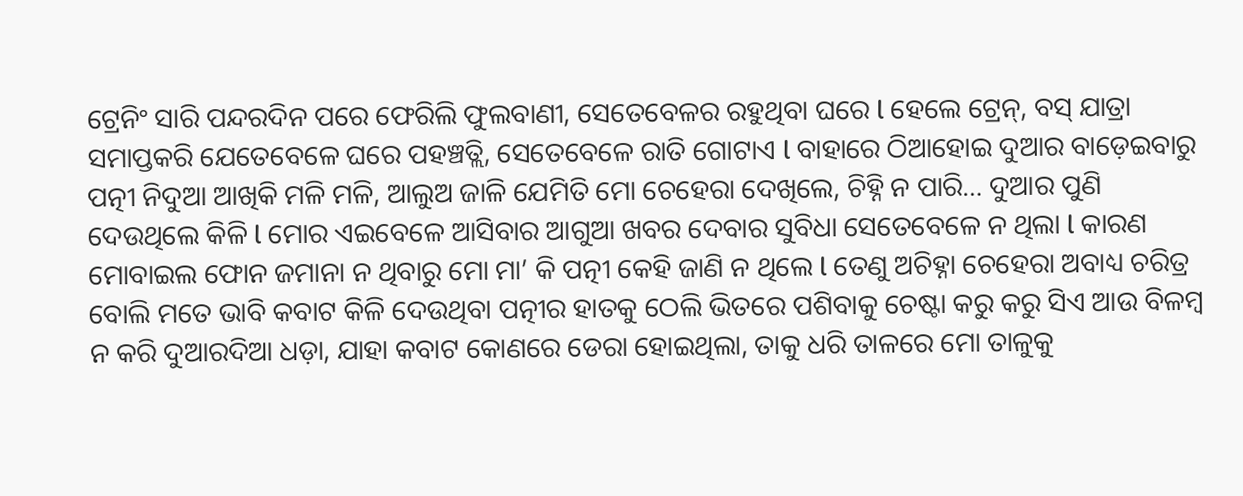ଟ୍ରେନିଂ ସାରି ପନ୍ଦରଦିନ ପରେ ଫେରିଲି ଫୁଲବାଣୀ, ସେତେବେଳର ରହୁଥିବା ଘରେ l ହେଲେ ଟ୍ରେନ୍, ବସ୍ ଯାତ୍ରା ସମାପ୍ତକରି ଯେତେବେଳେ ଘରେ ପହଞ୍ଚତ୍ଲି, ସେତେବେଳେ ରାତି ଗୋଟାଏ l ବାହାରେ ଠିଆହୋଇ ଦୁଆର ବାଡ଼େଇବାରୁ ପତ୍ନୀ ନିଦୁଆ ଆଖିକି ମଳି ମଳି, ଆଲୁଅ ଜାଳି ଯେମିତି ମୋ ଚେହେରା ଦେଖିଲେ, ଚିହ୍ନି ନ ପାରି… ଦୁଆର ପୁଣି ଦେଉଥିଲେ କିଳି l ମୋର ଏଇବେଳେ ଆସିବାର ଆଗୁଆ ଖବର ଦେବାର ସୁବିଧା ସେତେବେଳେ ନ ଥିଲା l କାରଣ ମୋବାଇଲ ଫୋନ ଜମାନା ନ ଥିବାରୁ ମୋ ମା’ କି ପତ୍ନୀ କେହି ଜାଣି ନ ଥିଲେ l ତେଣୁ ଅଚିହ୍ନା ଚେହେରା ଅବାଧ୍ୟ ଚରିତ୍ର ବୋଲି ମତେ ଭାବି କବାଟ କିଳି ଦେଉଥିବା ପତ୍ନୀର ହାତକୁ ଠେଲି ଭିତରେ ପଶିବାକୁ ଚେଷ୍ଟା କରୁ କରୁ ସିଏ ଆଉ ବିଳମ୍ବ ନ କରି ଦୁଆରଦିଆ ଧଡ଼ା, ଯାହା କବାଟ କୋଣରେ ଡେରା ହୋଇଥିଲା, ତାକୁ ଧରି ତାଳରେ ମୋ ତାଳୁକୁ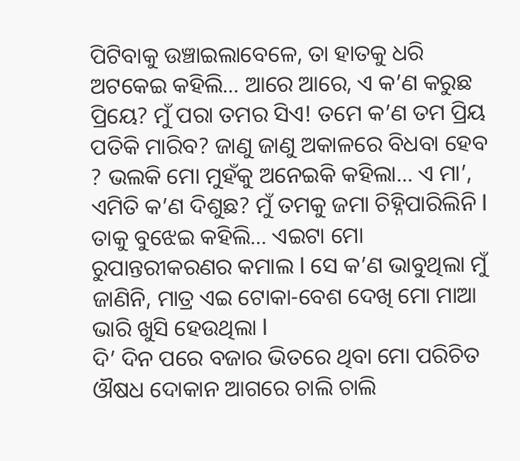ପିଟିବାକୁ ଉଞ୍ଚାଇଲାବେଳେ, ତା ହାତକୁ ଧରି ଅଟକେଇ କହିଲି… ଆରେ ଆରେ, ଏ କ’ଣ କରୁଛ ପ୍ରିୟେ? ମୁଁ ପରା ତମର ସିଏ! ତମେ କ’ଣ ତମ ପ୍ରିୟ ପତିକି ମାରିବ? ଜାଣୁ ଜାଣୁ ଅକାଳରେ ବିଧବା ହେବ ? ଭଲକି ମୋ ମୁହଁକୁ ଅନେଇକି କହିଲା… ଏ ମା’, ଏମିତି କ’ଣ ଦିଶୁଛ? ମୁଁ ତମକୁ ଜମା ଚିହ୍ନିପାରିଲିନି l ତାକୁ ବୁଝେଇ କହିଲି… ଏଇଟା ମୋ ରୁପାନ୍ତରୀକରଣର କମାଲ l ସେ କ’ଣ ଭାବୁଥିଲା ମୁଁ ଜାଣିନି, ମାତ୍ର ଏଇ ଟୋକା-ବେଶ ଦେଖି ମୋ ମାଆ ଭାରି ଖୁସି ହେଉଥିଲା l
ଦି’ ଦିନ ପରେ ବଜାର ଭିତରେ ଥିବା ମୋ ପରିଚିତ ଔଷଧ ଦୋକାନ ଆଗରେ ଚାଲି ଚାଲି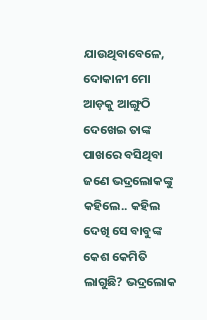ଯାଉଥିବାବେଳେ, ଦୋକାନୀ ମୋ ଆଡ଼କୁ ଆଙ୍ଗୁଠି ଦେଖେଇ ତାଙ୍କ ପାଖରେ ବସିଥିବା ଜଣେ ଭଦ୍ରଲୋକଙ୍କୁ କହିଲେ.. କହିଲ ଦେଖି ସେ ବାବୁଙ୍କ କେଶ କେମିତି ଲାଗୁଛି? ଭଦ୍ରଲୋକ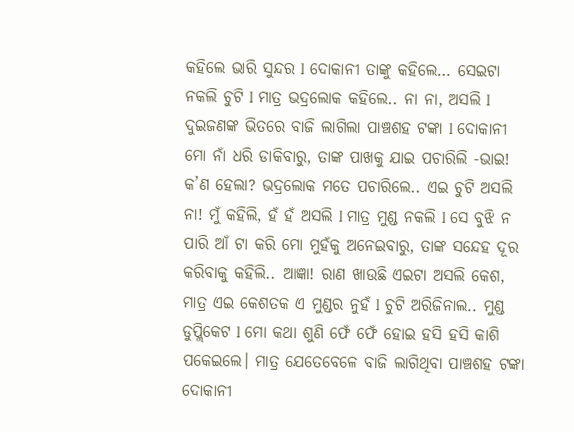କହିଲେ ଭାରି ସୁନ୍ଦର l ଦୋକାନୀ ତାଙ୍କୁ କହିଲେ… ସେଇଟା ନକଲି ଚୁଟି l ମାତ୍ର ଭଦ୍ରଲୋକ କହିଲେ.. ନା ନା, ଅସଲି l ଦୁଇଜଣଙ୍କ ଭିତରେ ବାଜି ଲାଗିଲା ପାଞ୍ଚଶହ ଟଙ୍କା l ଦୋକାନୀ ମୋ ନାଁ ଧରି ଡାକିବାରୁ, ତାଙ୍କ ପାଖକୁ ଯାଇ ପଚାରିଲି -ଭାଇ! କ’ଣ ହେଲା? ଭଦ୍ରଲୋକ ମତେ ପଚାରିଲେ.. ଏଇ ଚୁଟି ଅସଲି ନା! ମୁଁ କହିଲି, ହଁ ହଁ ଅସଲି l ମାତ୍ର ମୁଣ୍ଡ ନକଲି l ସେ ବୁଝି ନ ପାରି ଆଁ ଟା କରି ମୋ ମୁହଁକୁ ଅନେଇବାରୁ, ତାଙ୍କ ସନ୍ଦେହ ଦୂର କରିବାକୁ କହିଲି.. ଆଜ୍ଞା! ରାଣ ଖାଉଛି ଏଇଟା ଅସଲି କେଶ, ମାତ୍ର ଏଇ କେଶତକ ଏ ମୁଣ୍ଡର ନୁହଁ l ଚୁଟି ଅରିଜିନାଲ.. ମୁଣ୍ଡ ଡୁପ୍ଲିକେଟ l ମୋ କଥା ଶୁଣି ଫେଁ ଫେଁ ହୋଇ ହସି ହସି କାଶି ପକେଇଲେ। ମାତ୍ର ଯେତେବେଳେ ବାଜି ଲାଗିଥିବା ପାଞ୍ଚଶହ ଟଙ୍କା ଦୋକାନୀ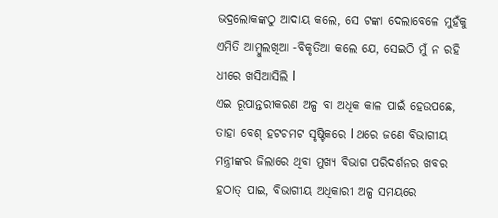ଭଦ୍ରଲୋକଙ୍କଠୁ ଆଦାୟ କଲେ, ସେ ଟଙ୍କା ଦେଲାବେଳେ ମୁହଁକୁ ଏମିତି ଆମ୍ବୁଲଖିଆ -ବିକୃତିଆ କଲେ ଯେ, ସେଇଠି ମୁଁ ନ ରହି ଧୀରେ ଖସିଆସିଲି l
ଏଇ ରୂପାନ୍ତରୀକରଣ ଅଳ୍ପ ବା ଅଧିକ କାଳ ପାଇଁ ହେଉପଛେ, ତାହା ବେଶ୍ ହଟଚମଟ ସୃଷ୍ଟିକରେ l ଥରେ ଜଣେ ବିଭାଗୀୟ ମନ୍ତ୍ରୀଙ୍କର ଜିଲାରେ ଥିବା ମୁଖ୍ୟ ବିଭାଗ ପରିଦର୍ଶନର ଖବର ହଠାତ୍ ପାଇ, ବିଭାଗୀୟ ଅଧିକାରୀ ଅଳ୍ପ ସମୟରେ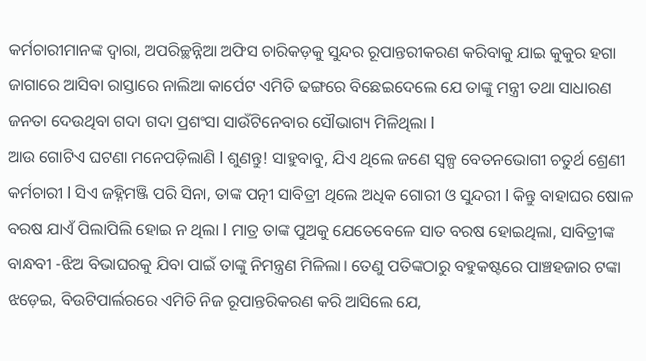କର୍ମଚାରୀମାନଙ୍କ ଦ୍ୱାରା, ଅପରିଚ୍ଛନ୍ନିଆ ଅଫିସ ଚାରିକଡ଼କୁ ସୁନ୍ଦର ରୂପାନ୍ତରୀକରଣ କରିବାକୁ ଯାଇ କୁକୁର ହଗା ଜାଗାରେ ଆସିବା ରାସ୍ତାରେ ନାଲିଆ କାର୍ପେଟ ଏମିତି ଢଙ୍ଗରେ ବିଛେଇଦେଲେ ଯେ ତାଙ୍କୁ ମନ୍ତ୍ରୀ ତଥା ସାଧାରଣ ଜନତା ଦେଉଥିବା ଗଦା ଗଦା ପ୍ରଶଂସା ସାଉଁଟିନେବାର ସୌଭାଗ୍ୟ ମିଳିଥିଲା l
ଆଉ ଗୋଟିଏ ଘଟଣା ମନେପଡ଼ିଲାଣି l ଶୁଣନ୍ତୁ! ସାହୁବାବୁ, ଯିଏ ଥିଲେ ଜଣେ ସ୍ବଳ୍ପ ବେତନଭୋଗୀ ଚତୁର୍ଥ ଶ୍ରେଣୀ କର୍ମଚାରୀ l ସିଏ ଜହ୍ନିମଞ୍ଜି ପରି ସିନା, ତାଙ୍କ ପତ୍ନୀ ସାବିତ୍ରୀ ଥିଲେ ଅଧିକ ଗୋରୀ ଓ ସୁନ୍ଦରୀ l କିନ୍ତୁ ବାହାଘର ଷୋଳ ବରଷ ଯାଏଁ ପିଲାପିଲି ହୋଇ ନ ଥିଲା l ମାତ୍ର ତାଙ୍କ ପୁଅକୁ ଯେତେବେଳେ ସାତ ବରଷ ହୋଇଥିଲା, ସାବିତ୍ରୀଙ୍କ ବାନ୍ଧବୀ -ଝିଅ ବିଭାଘରକୁ ଯିବା ପାଇଁ ତାଙ୍କୁ ନିମନ୍ତ୍ରଣ ମିଳିଲା। ତେଣୁ ପତିଙ୍କଠାରୁ ବହୁକଷ୍ଟରେ ପାଞ୍ଚହଜାର ଟଙ୍କା ଝଡ଼େଇ, ବିଉଟିପାର୍ଲରରେ ଏମିତି ନିଜ ରୂପାନ୍ତରିକରଣ କରି ଆସିଲେ ଯେ,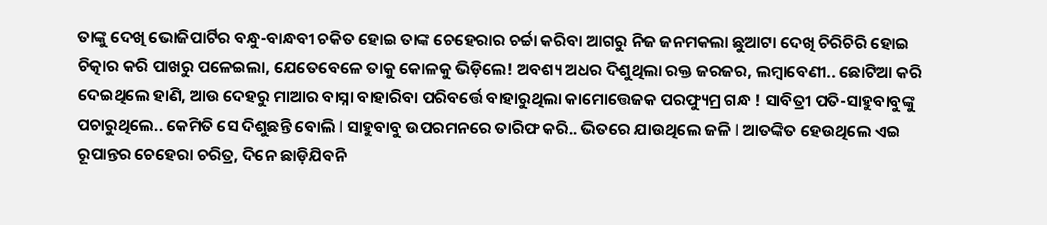ତାଙ୍କୁ ଦେଖି ଭୋଜିପାର୍ଟିର ବନ୍ଧୁ-ବାନ୍ଧବୀ ଚକିତ ହୋଇ ତାଙ୍କ ଚେହେରାର ଚର୍ଚ୍ଚା କରିବା ଆଗରୁ ନିଜ ଜନମକଲା ଛୁଆଟା ଦେଖି ଚିରିଚିରି ହୋଇ ଚିତ୍କାର କରି ପାଖରୁ ପଳେଇଲା, ଯେତେବେଳେ ତାକୁ କୋଳକୁ ଭିଡ଼ିଲେ! ଅବଶ୍ୟ ଅଧର ଦିଶୁଥିଲା ରକ୍ତ ଜରଜର, ଲମ୍ବାବେଣୀ.. ଛୋଟିଆ କରି ଦେଇଥିଲେ ହାଣି, ଆଉ ଦେହରୁ ମାଆର ବାସ୍ନା ବାହାରିବା ପରିବର୍ତ୍ତେ ବାହାରୁଥିଲା କାମୋତ୍ତେଜକ ପରଫ୍ୟୁମ୍ର ଗନ୍ଧ ! ସାବିତ୍ରୀ ପତି-ସାହୁବାବୁଙ୍କୁ ପଚାରୁଥିଲେ.. କେମିତି ସେ ଦିଶୁଛନ୍ତି ବୋଲି l ସାହୁବାବୁ ଉପରମନରେ ତାରିଫ କରି.. ଭିତରେ ଯାଉଥିଲେ ଜଳି l ଆତଙ୍କିତ ହେଉଥିଲେ ଏଇ ରୂପାନ୍ତର ଚେହେରା ଚରିତ୍ର, ଦିନେ ଛାଡ଼ିଯିବନି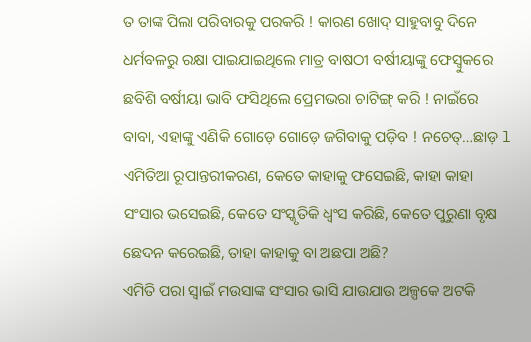ତ ତାଙ୍କ ପିଲା ପରିବାରକୁ ପରକରି ! କାରଣ ଖୋଦ୍ ସାହୁବାବୁ ଦିନେ ଧର୍ମବଳରୁ ରକ୍ଷା ପାଇଯାଇଥିଲେ ମାତ୍ର ବାଷଠୀ ବର୍ଷୀୟାଙ୍କୁ ଫେସ୍ବୁକରେ ଛବିଶି ବର୍ଷୀୟା ଭାବି ଫସିଥିଲେ ପ୍ରେମଭରା ଚାଟିଙ୍ଗ୍ କରି ! ନାଇଁରେ ବାବା, ଏହାଙ୍କୁ ଏଣିକି ଗୋଡ଼େ ଗୋଡ଼େ ଜଗିବାକୁ ପଡ଼ିବ ! ନଚେତ୍…ଛାଡ଼ l
ଏମିତିଆ ରୂପାନ୍ତରୀକରଣ, କେତେ କାହାକୁ ଫସେଇଛି, କାହା କାହା ସଂସାର ଭସେଇଛି, କେତେ ସଂସ୍କୃତିକି ଧ୍ବଂସ କରିଛି, କେତେ ପୁରୁଣା ବୃକ୍ଷ ଛେଦନ କରେଇଛି, ତାହା କାହାକୁ ବା ଅଛପା ଅଛି?
ଏମିତି ପରା ସ୍ବାଇଁ ମଉସାଙ୍କ ସଂସାର ଭାସି ଯାଉଯାଉ ଅଳ୍ପକେ ଅଟକି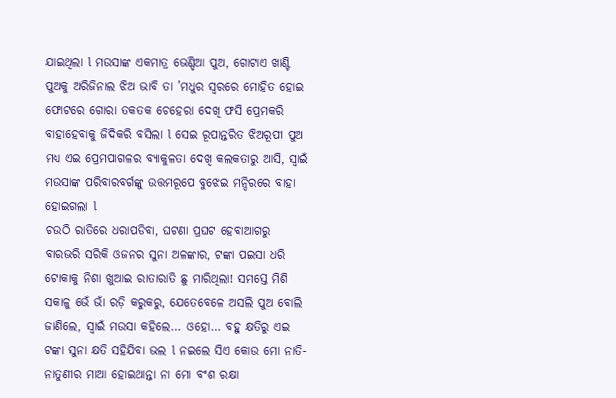ଯାଇଥିଲା l ମଉସାଙ୍କ ଏକମାତ୍ର ଭେଣ୍ଡିଆ ପୁଅ, ଗୋଟାଏ ଖାଣ୍ଟି ପୁଅକୁ ଅରିଜିନାଲ ଝିଅ ଭାବି ତା ’ମଧୁର ସ୍ବରରେ ମୋହିତ ହୋଇ ଫୋଟରେ ଗୋରା ତକତକ ଚେହେରା ଦେଖି ଫସି ପ୍ରେମକରି ବାହାହେବାକୁ ଜିଦିକରି ବସିଲା l ସେଇ ରୂପାନ୍ତରିତ ଝିଅରୂପୀ ପୁଅ ମଧ୍ୟ ଏଇ ପ୍ରେମପାଗଳର ବ୍ୟାକୁଳତା ଦେଖି କଲକତାରୁ ଆସି, ସ୍ବାଇଁ ମଉସାଙ୍କ ପରିବାରବର୍ଗଙ୍କୁ ଉତ୍ତମରୂପେ ବୁଝେଇ ମନ୍ଦିରରେ ବାହା ହୋଇଗଲା l
ଚଉଠି ରାତିରେ ଧରାପଡିବା, ଘଟଣା ପ୍ରଘଟ ହେବାଆଗରୁ ବାରଭରି ସରିକି ଓଜନର ସୁନା ଅଳଙ୍କାର, ଟଙ୍କା ପଇସା ଧରି ଟୋକାକୁ ନିଶା ଖୁଆଇ ରାତାରାତି ଛୁ ମାରିଥିଲା! ସମସ୍ତେ ମିଶି ସକାଳୁ ଭେଁ ଭାଁ ରଡ଼ି କରୁକରୁ, ଯେତେବେଳେ ଅସଲି ପୁଅ ବୋଲି ଜାଣିଲେ, ସ୍ବାଇଁ ମଉସା କହିଲେ… ଓହୋ… ବହୁ କ୍ଷତିରୁ ଏଇ ଟଙ୍କା ସୁନା କ୍ଷତି ସହିଯିବା ଭଲ l ନଇଲେ ସିଏ କୋଉ ମୋ ନାତି-ନାତୁଣୀର ମାଆ ହୋଇଥାନ୍ତା ନା ମୋ ବଂଶ ରକ୍ଷା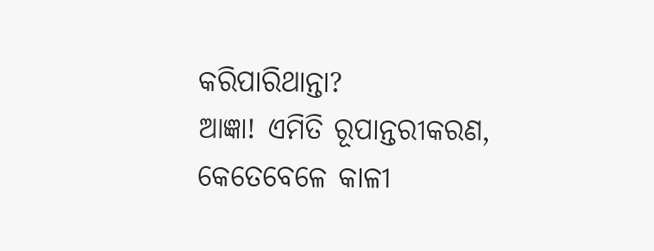କରିପାରିଥାନ୍ତା?
ଆଜ୍ଞା! ଏମିତି ରୂପାନ୍ତରୀକରଣ, କେତେବେଳେ କାଳୀ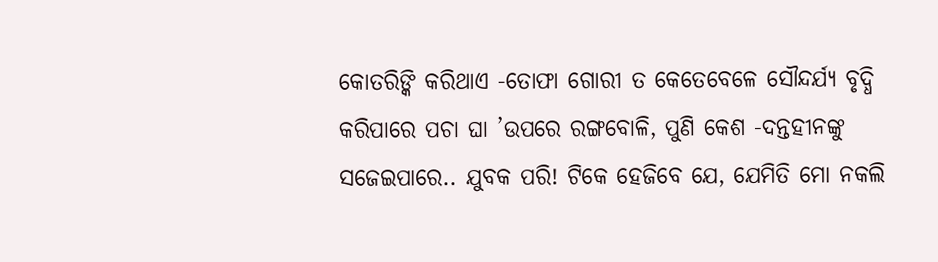କୋତରିଙ୍କି କରିଥାଏ -ତୋଫା ଗୋରୀ ତ କେତେବେଳେ ସୌନ୍ଦର୍ଯ୍ୟ ବୃଦ୍ଧି କରିପାରେ ପଚା ଘା ’ଉପରେ ରଙ୍ଗବୋଳି, ପୁଣି କେଶ -ଦନ୍ତହୀନଙ୍କୁ ସଜେଇପାରେ.. ଯୁବକ ପରି! ଟିକେ ହେଜିବେ ଯେ, ଯେମିତି ମୋ ନକଲି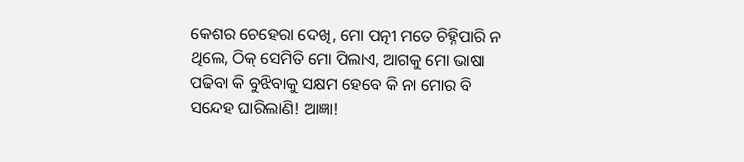କେଶର ଚେହେରା ଦେଖି, ମୋ ପତ୍ନୀ ମତେ ଚିହ୍ନିପାରି ନ ଥିଲେ, ଠିକ୍ ସେମିତି ମୋ ପିଲାଏ, ଆଗକୁ ମୋ ଭାଷା ପଢିବା କି ବୁଝିବାକୁ ସକ୍ଷମ ହେବେ କି ନା ମୋର ବି ସନ୍ଦେହ ଘାରିଲାଣି! ଆଜ୍ଞା!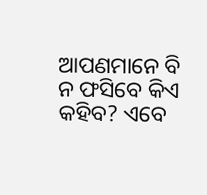ଆପଣମାନେ ବି ନ ଫସିବେ କିଏ କହିବ? ଏବେ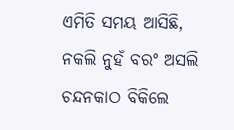ଏମିତି ସମୟ ଆସିଛି, ନକଲି ନୁହଁ ବରଂ ଅସଲି ଚନ୍ଦନକାଠ ବିକିଲେ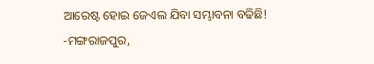ଆରେଷ୍ଟ ହୋଇ ଜେଏଲ ଯିବା ସମ୍ଭାବନା ବଢିଛି!
-ମଙ୍ଗରାଜପୁର,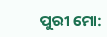ପୁରୀ ମୋ: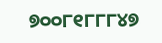୭୦୦୮୧୮୮୮୪୭